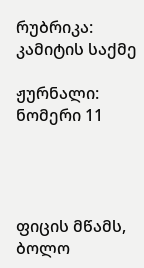რუბრიკა: კამიტის საქმე

ჟურნალი: ნომერი 11




ფიცის მწამს, ბოლო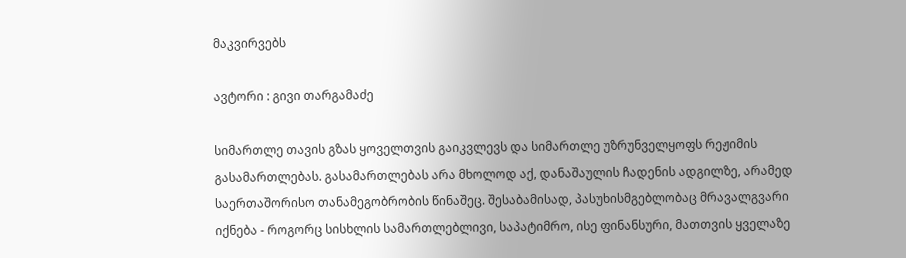მაკვირვებს

ავტორი : გივი თარგამაძე

სიმართლე თავის გზას ყოველთვის გაიკვლევს და სიმართლე უზრუნველყოფს რეჟიმის გასამართლებას. გასამართლებას არა მხოლოდ აქ, დანაშაულის ჩადენის ადგილზე, არამედ საერთაშორისო თანამეგობრობის წინაშეც. შესაბამისად, პასუხისმგებლობაც მრავალგვარი იქნება - როგორც სისხლის სამართლებლივი, საპატიმრო, ისე ფინანსური, მათთვის ყველაზე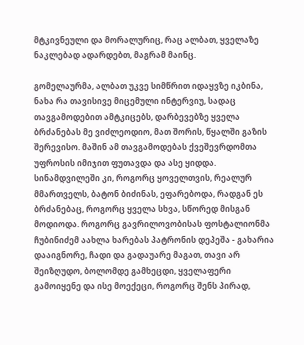მტკივნეული და მორალურიც, რაც ალბათ, ყველაზე ნაკლებად ადარდებთ, მაგრამ მაინც.

გომელაურმა, ალბათ უკვე სიმწრით იდაყვზე იკბინა, ნახა რა თავისივე მიცემული ინტერვიუ, სადაც თავგამოდებით ამტკიცებს, დარბევებზე ყველა ბრძანებას მე ვიძლეოდიო, მათ შორის, წყალში გაზის შერევისო. მაშინ ამ თავგამოდებას ქვეშევრდომთა უფროსის იმიჯით ფუთავდა და ასე ყიდდა. სინამდვილეში კი, როგორც ყოველთვის, რეალურ მმართველს, ბატონ ბიძინას, ეფარებოდა, რადგან ეს ბრძანებაც, როგორც ყველა სხვა, სწორედ მისგან მოდიოდა. როგორც გავრილოვობისას ფოსტალიონმა ჩუბინიძემ აახლა ხარებას პატრონის დეპეშა - გახარია დააიგნორე, ჩადი და გადაუარე მაგათ, თავი არ შეიზღუდო, ბოლომდე გამხეცდი, ყველაფერი გამოიყენე და ისე მოექეცი, როგორც შენს პირად,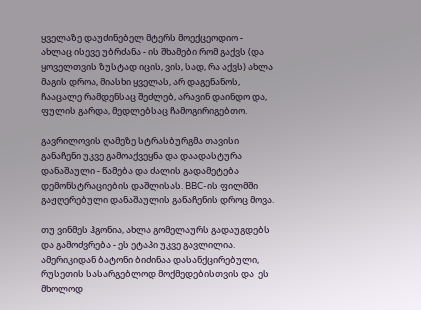ყველაზე დაუძინებელ მტერს მოექცეოდიო - ახლაც ისევე უბრძანა - ის შხამები რომ გაქვს (და ყოველთვის ზუსტად იცის, ვის, სად, რა აქვს) ახლა მაგის დროა, მიასხი ყველას, არ დაგენანოს, ჩააცალე რამდენსაც შეძლებ, არავინ დაინდო და, ფულის გარდა, მედლებსაც ჩამოგირიგებთო.

გავრილოვის ღამეზე სტრასბურგმა თავისი განაჩენი უკვე გამოაქვეყნა და დაადასტურა დანაშაული - წამება და ძალის გადამეტება დემონსტრაციების დაშლისას. BBC-ის ფილმში გაჟღერებული დანაშაულის განაჩენის დროც მოვა.

თუ ვინმეს ჰგონია, ახლა გომელაურს გადაუგდებს და გამოძვრება - ეს ეტაპი უკვე გავლილია. ამერიკიდან ბატონი ბიძინაა დასანქცირებული, რუსეთის სასარგებლოდ მოქმედებისთვის და  ეს მხოლოდ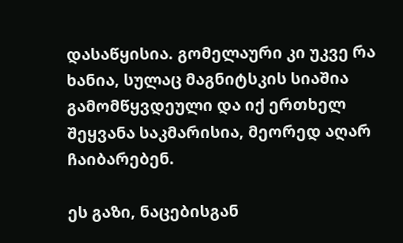დასაწყისია. გომელაური კი უკვე რა ხანია, სულაც მაგნიტსკის სიაშია გამომწყვდეული და იქ ერთხელ შეყვანა საკმარისია, მეორედ აღარ ჩაიბარებენ.

ეს გაზი, ნაცებისგან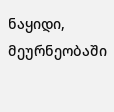ნაყიდი, მეურნეობაში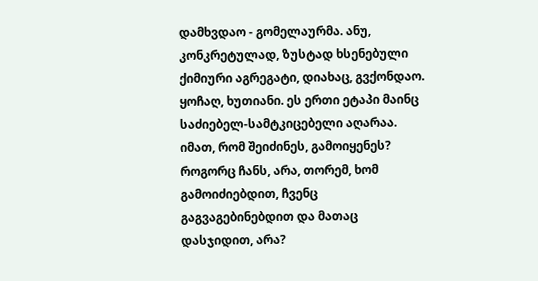დამხვდაო - გომელაურმა. ანუ, კონკრეტულად, ზუსტად ხსენებული ქიმიური აგრეგატი, დიახაც, გვქონდაო. ყოჩაღ, ხუთიანი. ეს ერთი ეტაპი მაინც საძიებელ-სამტკიცებელი აღარაა. იმათ, რომ შეიძინეს, გამოიყენეს? როგორც ჩანს, არა, თორემ, ხომ გამოიძიებდით, ჩვენც გაგვაგებინებდით და მათაც დასჯიდით, არა?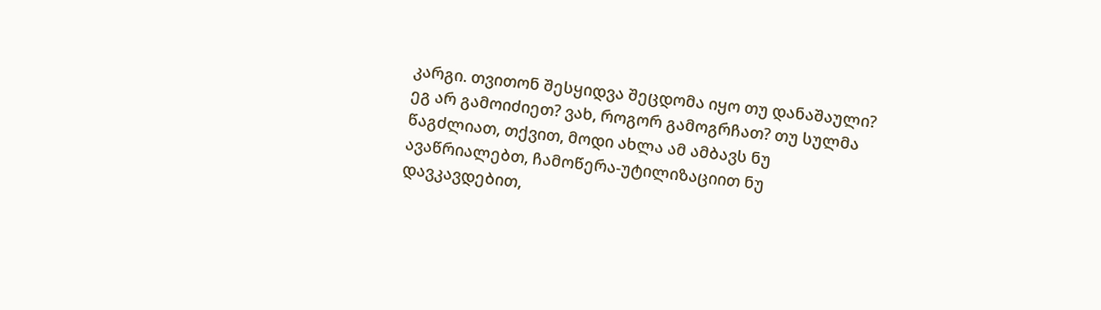კარგი. თვითონ შესყიდვა შეცდომა იყო თუ დანაშაული? ეგ არ გამოიძიეთ? ვახ, როგორ გამოგრჩათ? თუ სულმა წაგძლიათ, თქვით, მოდი ახლა ამ ამბავს ნუ ავაწრიალებთ, ჩამოწერა-უტილიზაციით ნუ დავკავდებით,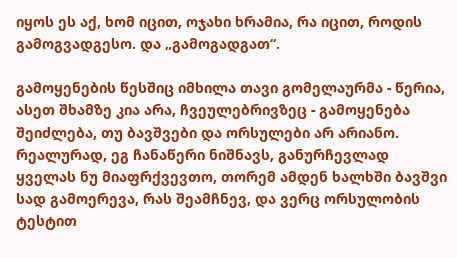იყოს ეს აქ, ხომ იცით, ოჯახი ხრამია, რა იცით, როდის გამოგვადგესო. და „გამოგადგათ“.

გამოყენების წესშიც იმხილა თავი გომელაურმა - წერია, ასეთ შხამზე კია არა, ჩვეულებრივზეც - გამოყენება შეიძლება, თუ ბავშვები და ორსულები არ არიანო. რეალურად, ეგ ჩანაწერი ნიშნავს, განურჩევლად ყველას ნუ მიაფრქვევთო, თორემ ამდენ ხალხში ბავშვი სად გამოერევა, რას შეამჩნევ, და ვერც ორსულობის ტესტით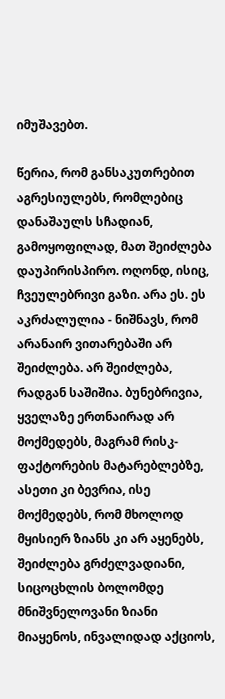იმუშავებთ.

წერია, რომ განსაკუთრებით აგრესიულებს, რომლებიც დანაშაულს სჩადიან, გამოყოფილად, მათ შეიძლება დაუპირისპირო. ოღონდ, ისიც, ჩვეულებრივი გაზი. არა ეს. ეს აკრძალულია - ნიშნავს, რომ არანაირ ვითარებაში არ შეიძლება. არ შეიძლება, რადგან საშიშია. ბუნებრივია, ყველაზე ერთნაირად არ მოქმედებს, მაგრამ რისკ-ფაქტორების მატარებლებზე, ასეთი კი ბევრია, ისე მოქმედებს, რომ მხოლოდ მყისიერ ზიანს კი არ აყენებს, შეიძლება გრძელვადიანი, სიცოცხლის ბოლომდე მნიშვნელოვანი ზიანი მიაყენოს, ინვალიდად აქციოს,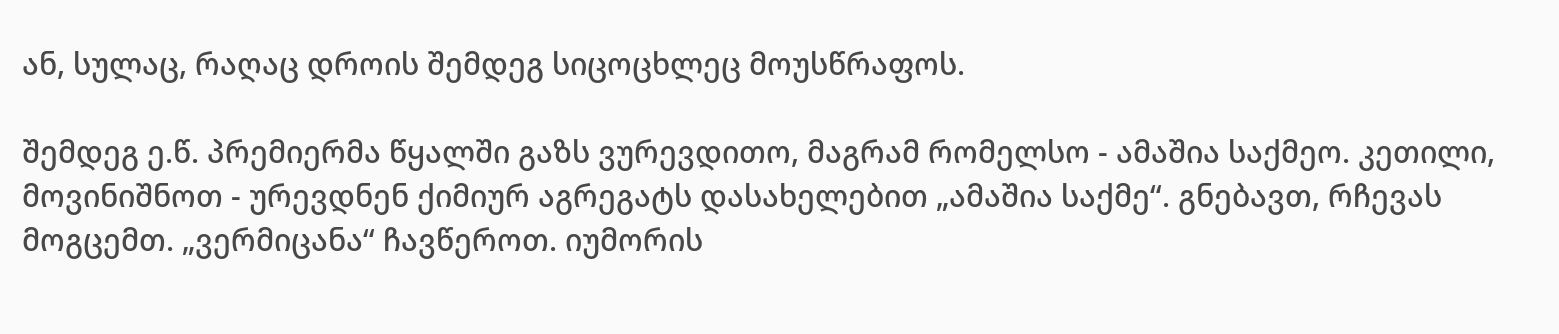ან, სულაც, რაღაც დროის შემდეგ სიცოცხლეც მოუსწრაფოს.

შემდეგ ე.წ. პრემიერმა წყალში გაზს ვურევდითო, მაგრამ რომელსო - ამაშია საქმეო. კეთილი, მოვინიშნოთ - ურევდნენ ქიმიურ აგრეგატს დასახელებით „ამაშია საქმე“. გნებავთ, რჩევას მოგცემთ. „ვერმიცანა“ ჩავწეროთ. იუმორის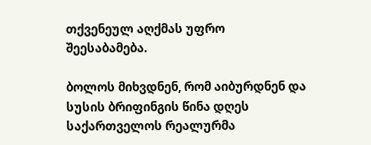თქვენეულ აღქმას უფრო შეესაბამება.

ბოლოს მიხვდნენ, რომ აიბურდნენ და სუსის ბრიფინგის წინა დღეს საქართველოს რეალურმა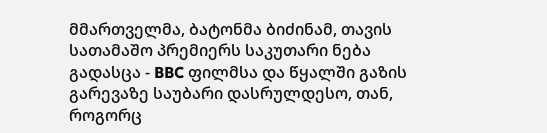მმართველმა, ბატონმა ბიძინამ, თავის სათამაშო პრემიერს საკუთარი ნება გადასცა - BBC ფილმსა და წყალში გაზის გარევაზე საუბარი დასრულდესო, თან, როგორც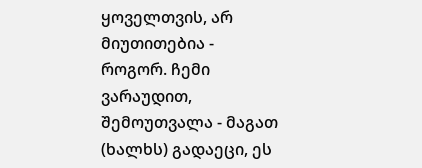ყოველთვის, არ მიუთითებია - როგორ. ჩემი ვარაუდით, შემოუთვალა - მაგათ (ხალხს) გადაეცი, ეს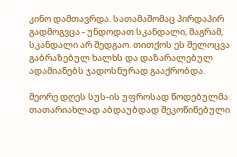კინო დამთავრდა. სათამაშომაც პირდაპირ გადმოგვცა - უნდოდათ სკანდალი, მაგრამ, სკანდალი არ შედგაო. თითქოს ეს შელოცვა გაბრაზებულ ხალხს და დაზარალებულ ადამიანებს ჯადოსნურად გააქრობდა.

მეორე დღეს სუს-ის უფროსად წოდებულმა თათარიახლად აბდაუბდად შეკოწიწებული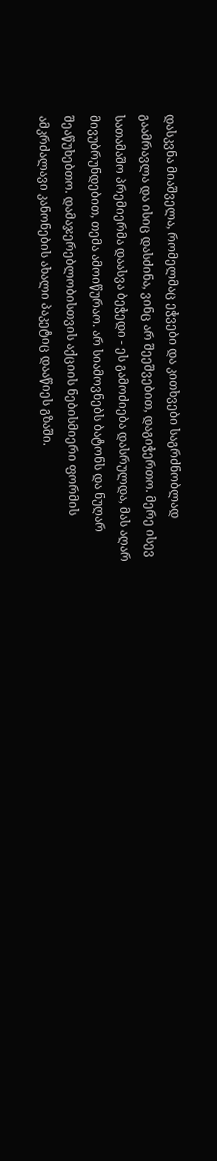დასკვნა მიაშველა, რომელმაც ეჭვები და კითხვები საგრძნობლად გაამრავლა და ისიც დასძინა, ვინც არ შეეშვებით, დაგიჭერთო. მერე ისევ სათამაშო პრემიერმა დაასვა ბეჭედი - ეს გამოძიება დასრულდა, მას აღარ მივუბრუნდებით, თემა ამოიწურაო. არ სიამოვნებს ბატონს და ნუღარ შეაწუხებთო. დამაჯერებლობისთვის აქციის ნებისმიერი ფორმის ამკრძალავი კანონების ახალი პაკეტიც დააწიეს გზაში.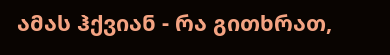ამას ჰქვიან - რა გითხრათ,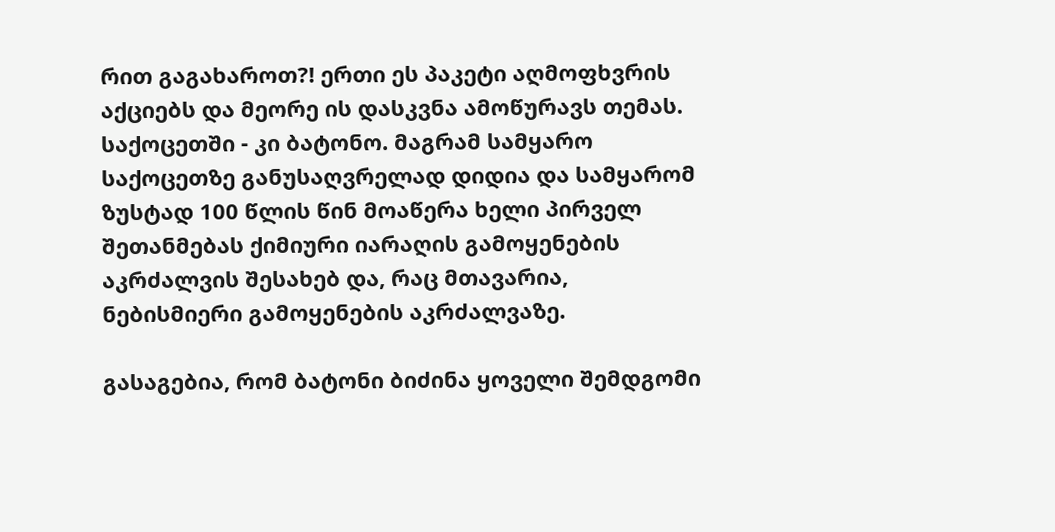რით გაგახაროთ?! ერთი ეს პაკეტი აღმოფხვრის აქციებს და მეორე ის დასკვნა ამოწურავს თემას. საქოცეთში - კი ბატონო. მაგრამ სამყარო საქოცეთზე განუსაღვრელად დიდია და სამყარომ ზუსტად 100 წლის წინ მოაწერა ხელი პირველ შეთანმებას ქიმიური იარაღის გამოყენების აკრძალვის შესახებ და, რაც მთავარია, ნებისმიერი გამოყენების აკრძალვაზე.

გასაგებია, რომ ბატონი ბიძინა ყოველი შემდგომი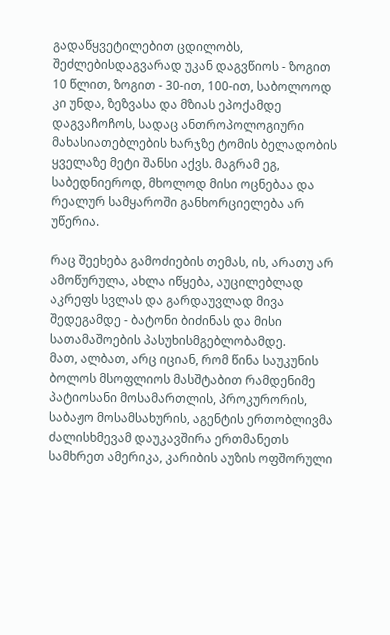გადაწყვეტილებით ცდილობს, შეძლებისდაგვარად უკან დაგვწიოს - ზოგით 10 წლით, ზოგით - 30-ით, 100-ით, საბოლოოდ კი უნდა, ზეზვასა და მზიას ეპოქამდე დაგვაჩოჩოს, სადაც ანთროპოლოგიური მახასიათებლების ხარჯზე ტომის ბელადობის ყველაზე მეტი შანსი აქვს. მაგრამ ეგ, საბედნიეროდ, მხოლოდ მისი ოცნებაა და რეალურ სამყაროში განხორციელება არ უწერია.

რაც შეეხება გამოძიების თემას, ის, არათუ არ ამოწურულა, ახლა იწყება, აუცილებლად აკრეფს სვლას და გარდაუვლად მივა შედეგამდე - ბატონი ბიძინას და მისი სათამაშოების პასუხისმგებლობამდე.
მათ, ალბათ, არც იციან, რომ წინა საუკუნის ბოლოს მსოფლიოს მასშტაბით რამდენიმე პატიოსანი მოსამართლის, პროკურორის, საბაჟო მოსამსახურის, აგენტის ერთობლივმა ძალისხმევამ დაუკავშირა ერთმანეთს სამხრეთ ამერიკა, კარიბის აუზის ოფშორული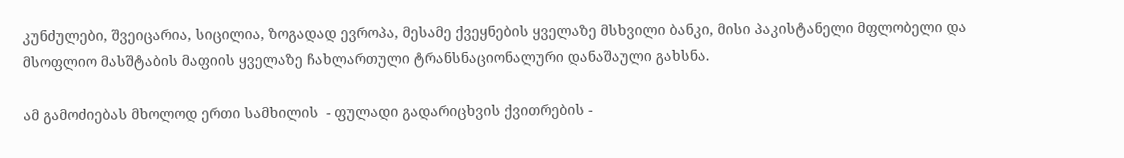კუნძულები, შვეიცარია, სიცილია, ზოგადად ევროპა, მესამე ქვეყნების ყველაზე მსხვილი ბანკი, მისი პაკისტანელი მფლობელი და მსოფლიო მასშტაბის მაფიის ყველაზე ჩახლართული ტრანსნაციონალური დანაშაული გახსნა.

ამ გამოძიებას მხოლოდ ერთი სამხილის  - ფულადი გადარიცხვის ქვითრების -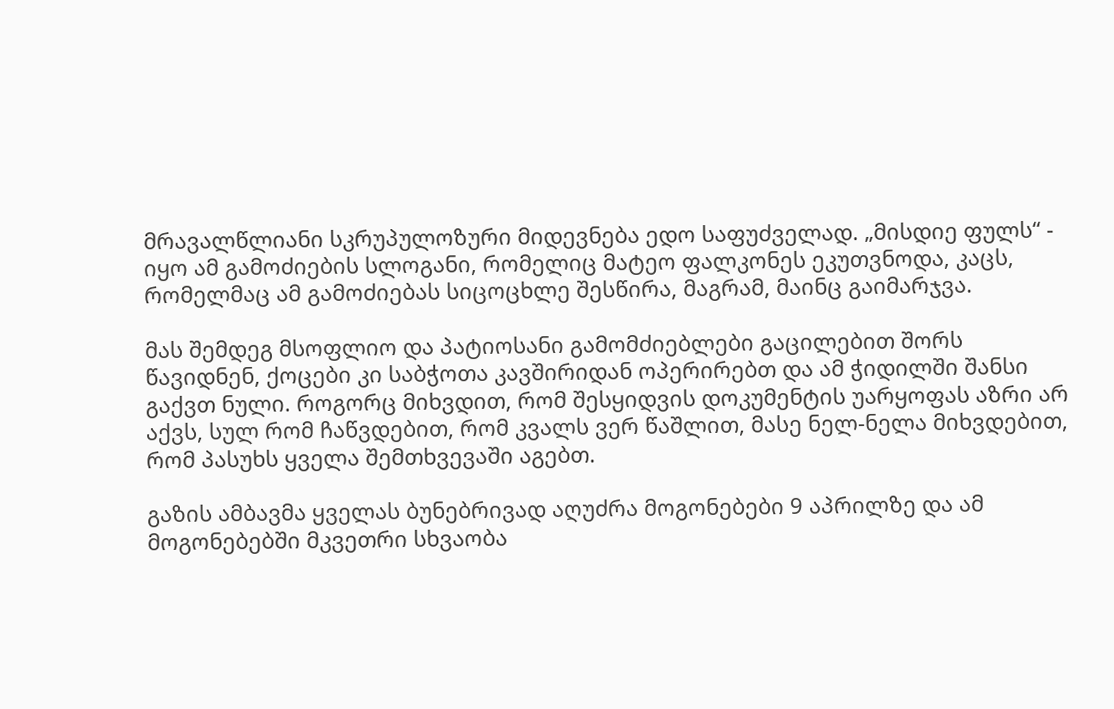მრავალწლიანი სკრუპულოზური მიდევნება ედო საფუძველად. „მისდიე ფულს“ -  იყო ამ გამოძიების სლოგანი, რომელიც მატეო ფალკონეს ეკუთვნოდა, კაცს, რომელმაც ამ გამოძიებას სიცოცხლე შესწირა, მაგრამ, მაინც გაიმარჯვა.

მას შემდეგ მსოფლიო და პატიოსანი გამომძიებლები გაცილებით შორს წავიდნენ, ქოცები კი საბჭოთა კავშირიდან ოპერირებთ და ამ ჭიდილში შანსი გაქვთ ნული. როგორც მიხვდით, რომ შესყიდვის დოკუმენტის უარყოფას აზრი არ აქვს, სულ რომ ჩაწვდებით, რომ კვალს ვერ წაშლით, მასე ნელ-ნელა მიხვდებით, რომ პასუხს ყველა შემთხვევაში აგებთ.

გაზის ამბავმა ყველას ბუნებრივად აღუძრა მოგონებები 9 აპრილზე და ამ მოგონებებში მკვეთრი სხვაობა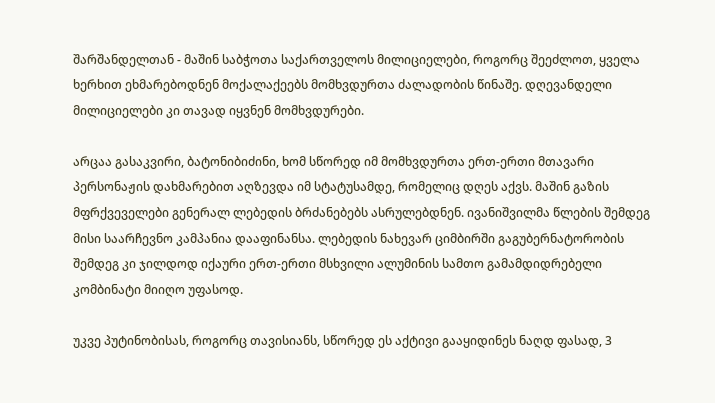შარშანდელთან - მაშინ საბჭოთა საქართველოს მილიციელები, როგორც შეეძლოთ, ყველა ხერხით ეხმარებოდნენ მოქალაქეებს მომხვდურთა ძალადობის წინაშე. დღევანდელი მილიციელები კი თავად იყვნენ მომხვდურები.

არცაა გასაკვირი, ბატონიბიძინი, ხომ სწორედ იმ მომხვდურთა ერთ-ერთი მთავარი პერსონაჟის დახმარებით აღზევდა იმ სტატუსამდე, რომელიც დღეს აქვს. მაშინ გაზის მფრქვეველები გენერალ ლებედის ბრძანებებს ასრულებდნენ. ივანიშვილმა წლების შემდეგ მისი საარჩევნო კამპანია დააფინანსა. ლებედის ნახევარ ციმბირში გაგუბერნატორობის შემდეგ კი ჯილდოდ იქაური ერთ-ერთი მსხვილი ალუმინის სამთო გამამდიდრებელი კომბინატი მიიღო უფასოდ.

უკვე პუტინობისას, როგორც თავისიანს, სწორედ ეს აქტივი გააყიდინეს ნაღდ ფასად, 3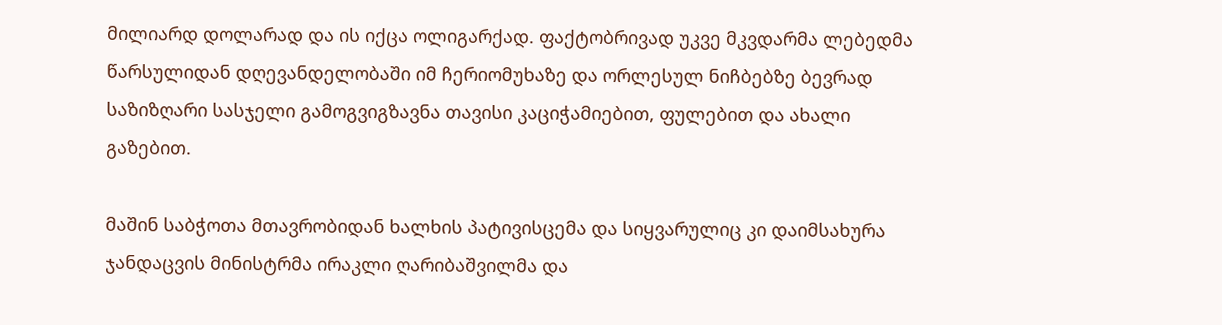მილიარდ დოლარად და ის იქცა ოლიგარქად. ფაქტობრივად უკვე მკვდარმა ლებედმა წარსულიდან დღევანდელობაში იმ ჩერიომუხაზე და ორლესულ ნიჩბებზე ბევრად საზიზღარი სასჯელი გამოგვიგზავნა თავისი კაციჭამიებით, ფულებით და ახალი გაზებით.

მაშინ საბჭოთა მთავრობიდან ხალხის პატივისცემა და სიყვარულიც კი დაიმსახურა ჯანდაცვის მინისტრმა ირაკლი ღარიბაშვილმა და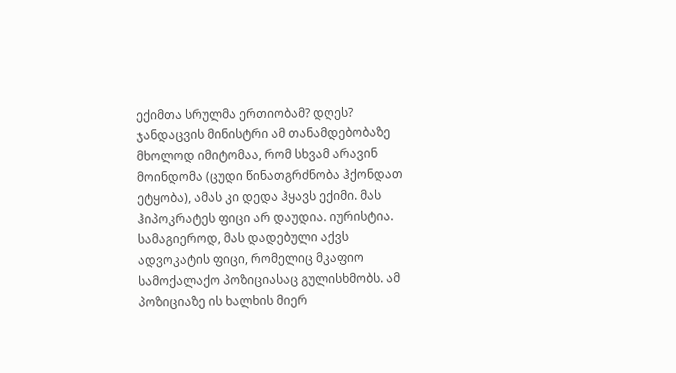ექიმთა სრულმა ერთიობამ? დღეს? ჯანდაცვის მინისტრი ამ თანამდებობაზე მხოლოდ იმიტომაა, რომ სხვამ არავინ მოინდომა (ცუდი წინათგრძნობა ჰქონდათ ეტყობა), ამას კი დედა ჰყავს ექიმი. მას ჰიპოკრატეს ფიცი არ დაუდია. იურისტია. სამაგიეროდ, მას დადებული აქვს ადვოკატის ფიცი, რომელიც მკაფიო სამოქალაქო პოზიციასაც გულისხმობს. ამ პოზიციაზე ის ხალხის მიერ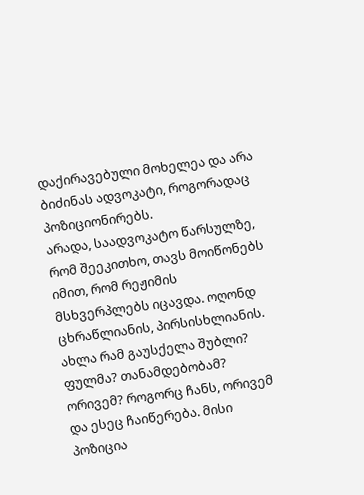დაქირავებული მოხელეა და არა ბიძინას ადვოკატი, როგორადაც პოზიციონირებს.
არადა, საადვოკატო წარსულზე, რომ შეეკითხო, თავს მოიწონებს იმით, რომ რეჟიმის მსხვერპლებს იცავდა. ოღონდ ცხრაწლიანის, პირსისხლიანის. ახლა რამ გაუსქელა შუბლი? ფულმა? თანამდებობამ? ორივემ? როგორც ჩანს, ორივემ და ესეც ჩაიწერება. მისი პოზიცია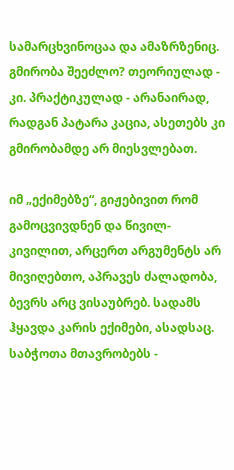სამარცხვინოცაა და ამაზრზენიც. გმირობა შეეძლო? თეორიულად - კი. პრაქტიკულად - არანაირად, რადგან პატარა კაცია, ასეთებს კი გმირობამდე არ მიესვლებათ.

იმ „ექიმებზე“, გიჟებივით რომ გამოცვივდნენ და წივილ-კივილით, არცერთ არგუმენტს არ მივიღებთო, აპრავეს ძალადობა, ბევრს არც ვისაუბრებ. სადამს ჰყავდა კარის ექიმები, ასადსაც. საბჭოთა მთავრობებს -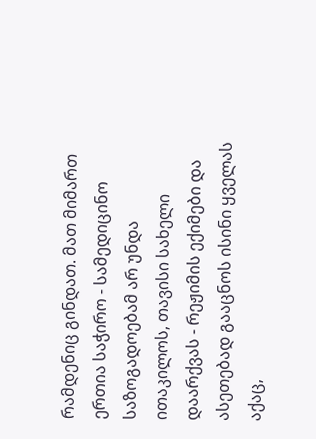რამდენიც გინდათ. მათ მიმართ ერთია საჭირო - სამედიცინო საზოგადოებამ არ უნდა ითაკილოს, თავისი სახელი დაარქვას - რეჟიმის ექიმები და ასეთებად გააცნოს ისინი ყველას აქაც,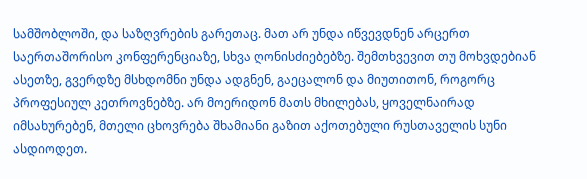სამშობლოში, და საზღვრების გარეთაც. მათ არ უნდა იწვევდნენ არცერთ საერთაშორისო კონფერენციაზე, სხვა ღონისძიებებზე. შემთხვევით თუ მოხვდებიან ასეთზე, გვერდზე მსხდომნი უნდა ადგნენ, გაეცალონ და მიუთითონ, როგორც პროფესიულ კეთროვნებზე. არ მოერიდონ მათს მხილებას, ყოველნაირად იმსახურებენ, მთელი ცხოვრება შხამიანი გაზით აქოთებული რუსთაველის სუნი ასდიოდეთ.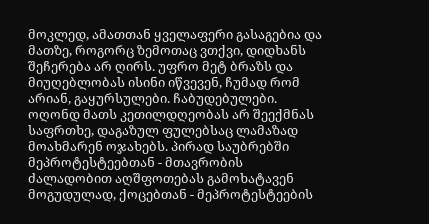მოკლედ, ამათთან ყველაფერი გასაგებია და მათზე, როგორც ზემოთაც ვთქვი, დიდხანს შეჩერება არ ღირს. უფრო მეტ ბრაზს და მიუღებლობას ისინი იწვევენ, ჩუმად რომ არიან, გაყურსულები. ჩაბუდებულები. ოღონდ მათს კეთილდღეობას არ შეექმნას საფრთხე, დაგაზულ ფულებსაც ლამაზად მოახმარენ ოჯახებს. პირად საუბრებში მეპროტესტეებთან - მთავრობის ძალადობით აღშფოთებას გამოხატავენ მოგუდულად, ქოცებთან - მეპროტესტეების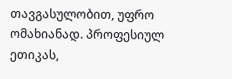თავგასულობით, უფრო ომახიანად. პროფესიულ ეთიკას,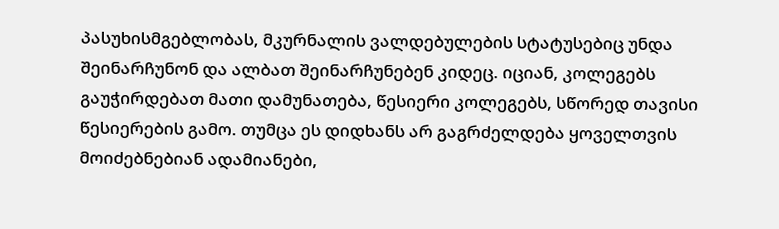პასუხისმგებლობას, მკურნალის ვალდებულების სტატუსებიც უნდა შეინარჩუნონ და ალბათ შეინარჩუნებენ კიდეც. იციან, კოლეგებს გაუჭირდებათ მათი დამუნათება, წესიერი კოლეგებს, სწორედ თავისი წესიერების გამო. თუმცა ეს დიდხანს არ გაგრძელდება ყოველთვის მოიძებნებიან ადამიანები,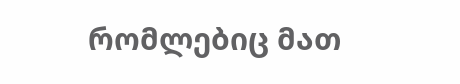რომლებიც მათ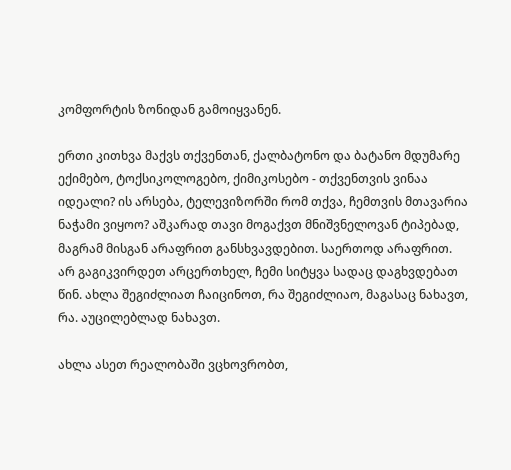კომფორტის ზონიდან გამოიყვანენ.

ერთი კითხვა მაქვს თქვენთან, ქალბატონო და ბატანო მდუმარე ექიმებო, ტოქსიკოლოგებო, ქიმიკოსებო - თქვენთვის ვინაა იდეალი? ის არსება, ტელევიზორში რომ თქვა, ჩემთვის მთავარია ნაჭამი ვიყოო? აშკარად თავი მოგაქვთ მნიშვნელოვან ტიპებად, მაგრამ მისგან არაფრით განსხვავდებით. საერთოდ არაფრით. არ გაგიკვირდეთ არცერთხელ, ჩემი სიტყვა სადაც დაგხვდებათ წინ. ახლა შეგიძლიათ ჩაიცინოთ, რა შეგიძლიაო, მაგასაც ნახავთ, რა. აუცილებლად ნახავთ.

ახლა ასეთ რეალობაში ვცხოვრობთ,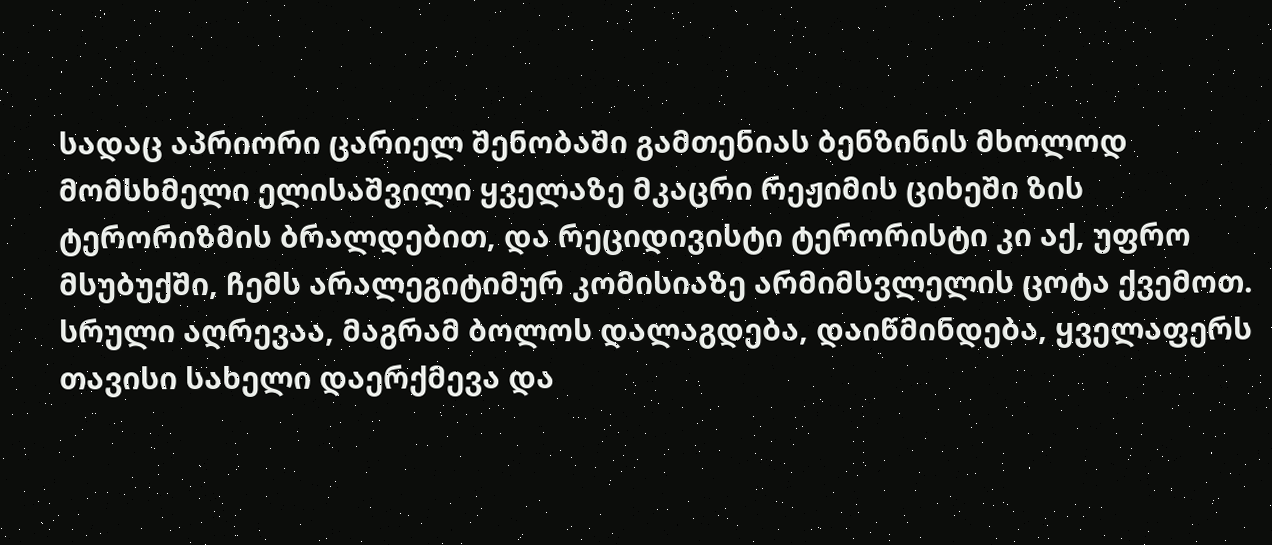სადაც აპრიორი ცარიელ შენობაში გამთენიას ბენზინის მხოლოდ მომსხმელი ელისაშვილი ყველაზე მკაცრი რეჟიმის ციხეში ზის ტერორიზმის ბრალდებით, და რეციდივისტი ტერორისტი კი აქ, უფრო მსუბუქში, ჩემს არალეგიტიმურ კომისიაზე არმიმსვლელის ცოტა ქვემოთ. სრული აღრევაა, მაგრამ ბოლოს დალაგდება, დაიწმინდება, ყველაფერს თავისი სახელი დაერქმევა და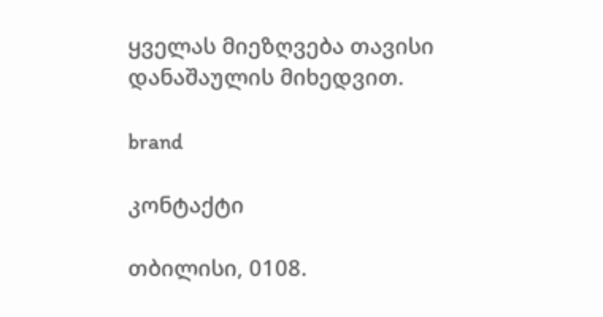ყველას მიეზღვება თავისი დანაშაულის მიხედვით.

brand

კონტაქტი

თბილისი, 0108.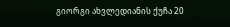გიორგი ახვლედიანის ქუჩა 20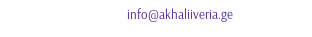info@akhaliiveria.ge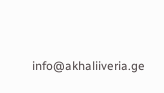info@akhaliiveria.ge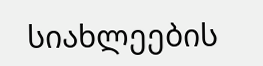სიახლეების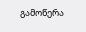გამოწერა